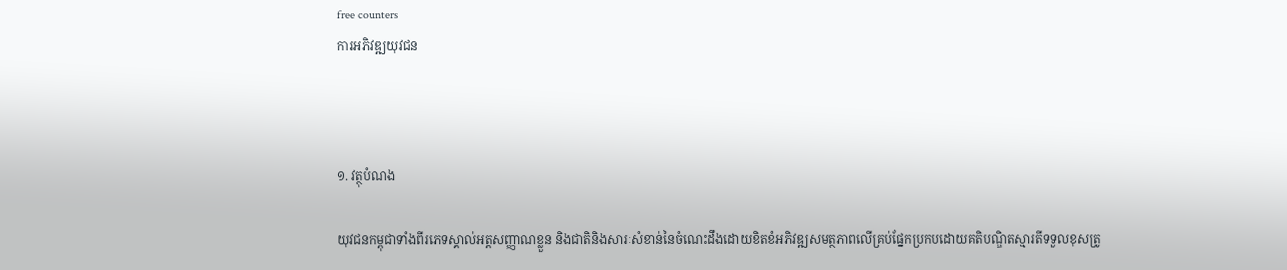free counters
ការអភិវឌ្ឍយុវជន



១. វត្ថុបំណង

យុវជនកម្ពុជាទាំងពីរភេទស្គាល់អត្តសញ្ញាណខ្លួន និងជាតិនិងសារៈសំខាន់នៃចំណេះដឹងដោយខិតខំអភិវឌ្ឍសមត្ថភាពលើគ្រប់ផ្នែកប្រកបដោយគតិបណ្ឌិតស្មារតីទទួលខុសត្រូ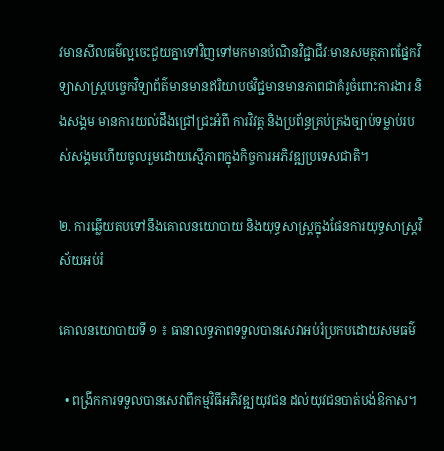វមានសីលធម៌ល្អចេះជួយគ្នាទៅវិញទៅមកមានបំណិនវិជ្ជាជីវៈមានសមត្ថភាពផ្នែកវិទ្យាសាស្ត្របច្ចេកវិទ្យាព័ត៌មានមានឥរិយាបថវិជ្ជមានមានភាពជាគំរូចំពោះការងារ និងសង្គម មានការយល់ដឹងជ្រៅជ្រះអំពី ការវិវត្ត និងប្រព័ន្ធគ្រប់គ្រងច្បាប់ទម្លាប់របស់សង្គមហើយចូលរួមដោយស្មើភាពក្នុងកិច្ចការអភិវឌ្ឍប្រទេសជាតិ។

២. ការឆ្លើយតបទៅនឹងគោលនយោបាយ និងយុទ្ធសាស្រ្តក្នុងផែនការយុទ្ធសាស្រ្តវិស័យអប់រំ

គោលនយោបាយទី ១ ៖ ធានាលទ្ធភាពទទួលបានសេវាអប់រំប្រកបដោយសមធម៌

  • ពង្រីកការទទួលបានសេវាពីកម្មវិធីអភិវឌ្ឍយុវជន ដល់យុវជនបាត់បង់ឱកាស។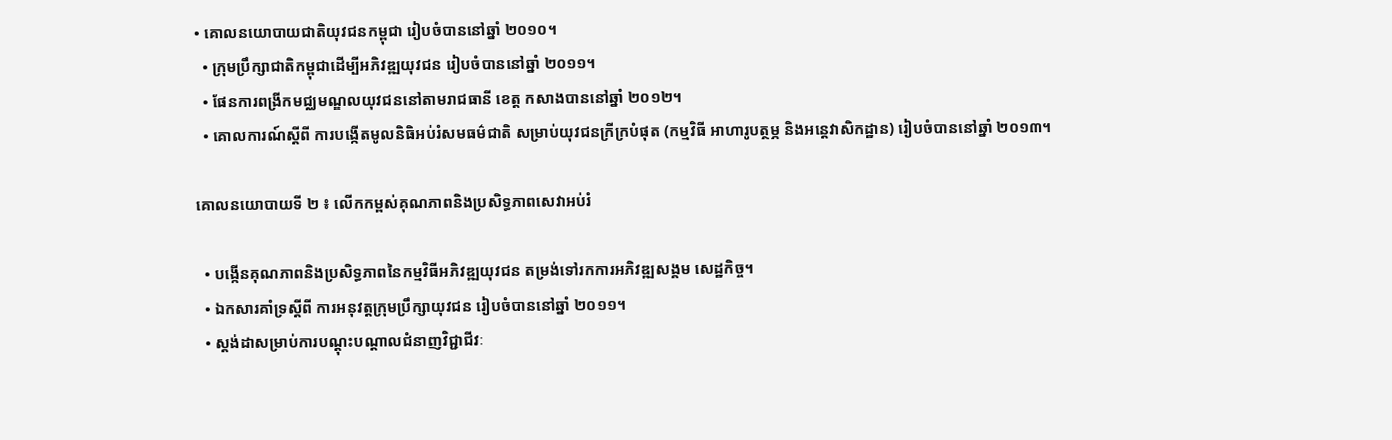• គោលនយោបាយជាតិយុវជនកម្ពុជា រៀបចំបាននៅឆ្នាំ ២០១០។
  • ក្រុមប្រឹក្សាជាតិកម្ពុជាដើម្បីអភិវឌ្ឍយុវជន រៀបចំបាននៅឆ្នាំ ២០១១។
  • ផែនការពង្រីកមជ្ឈមណ្ឌលយុវជននៅតាមរាជធានី ខេត្ត កសាងបាននៅឆ្នាំ ២០១២។
  • គោលការណ៍ស្តីពី ការបង្កើតមូលនិធិអប់រំសមធម៌ជាតិ សម្រាប់យុវជនក្រីក្របំផុត (កម្មវិធី អាហារូបត្ថម្ភ និងអន្តេវាសិកដ្ឋាន) រៀបចំបាននៅឆ្នាំ ២០១៣។

គោលនយោបាយទី ២ ៖ លើកកម្ពស់គុណភាពនិងប្រសិទ្ធភាពសេវាអប់រំ

  • បង្កើនគុណភាពនិងប្រសិទ្ធភាពនៃកម្មវិធីអភិវឌ្ឍយុវជន តម្រង់ទៅរកការអភិវឌ្ឍសង្គម សេដ្ឋកិច្ច។
  • ឯកសារគាំទ្រស្តីពី ការអនុវត្តក្រុមប្រឹក្សាយុវជន រៀបចំបាននៅឆ្នាំ ២០១១។
  • ស្តង់ដាសម្រាប់ការបណ្តុះបណ្តាលជំនាញវិជ្ជាជីវៈ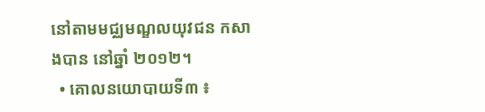នៅតាមមជ្ឈមណ្ឌលយុវជន កសាងបាន នៅឆ្នាំ ២០១២។
  • គោលនយោបាយទី៣ ៖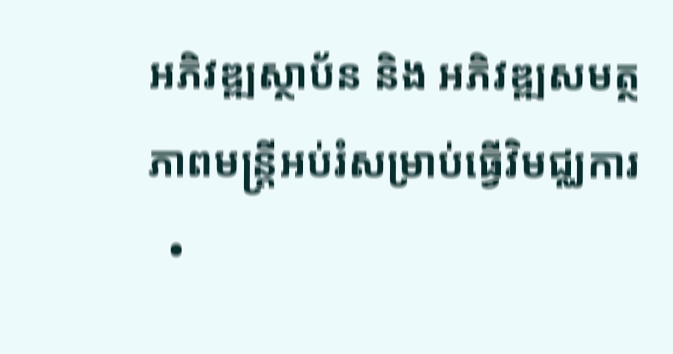អភិវឌ្ឍស្ថាប័ន និង អភិវឌ្ឍសមត្ថភាពមន្ត្រីអប់រំសម្រាប់ធ្វើវិមជ្ឈការ
  •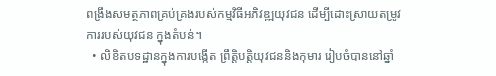ពង្រឹងសមត្ថភាពគ្រប់គ្រងរបស់កម្មវិធីអភិវឌ្ឍយុវជន ដើម្បីដោះស្រាយតម្រូវការរបស់យុវជន ក្នុងតំបន់។
  • លិខិតបទដ្ឋានក្នុងការបង្កើត ព្រឹត្តិបត្តិយុវជននិងកុមារ រៀបចំបាននៅឆ្នាំ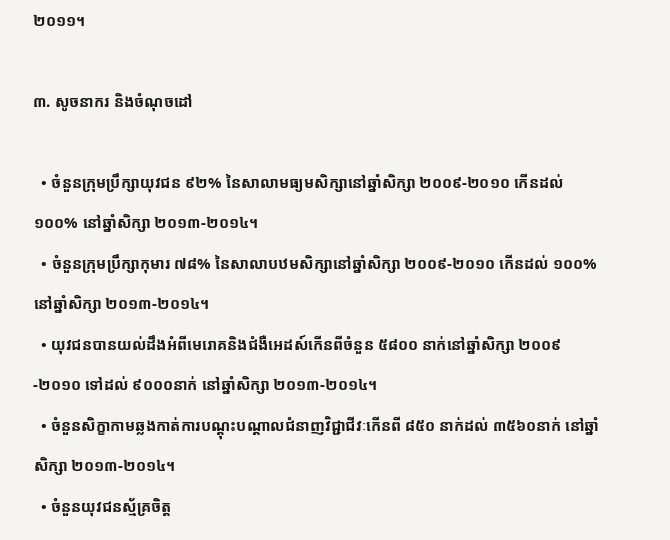២០១១។

៣. សូចនាករ និងចំណុចដៅ

  • ចំនួនក្រុមប្រឹក្សាយុវជន ៩២% នៃសាលាមធ្យមសិក្សានៅឆ្នាំសិក្សា ២០០៩-២០១០ កើនដល់ ១០០% នៅឆ្នាំសិក្សា ២០១៣-២០១៤។
  • ចំនួនក្រុមប្រឹក្សាកុមារ ៧៨% នៃសាលាបឋមសិក្សានៅឆ្នាំសិក្សា ២០០៩-២០១០ កើនដល់ ១០០% នៅឆ្នាំសិក្សា ២០១៣-២០១៤។
  • យុវជនបានយល់ដឹងអំពីមេរោគនិងជំងឺអេដស៍កើនពីចំនួន ៥៨០០ នាក់នៅឆ្នាំសិក្សា ២០០៩-២០១០ ទៅដល់ ៩០០០នាក់ នៅឆ្នាំសិក្សា ២០១៣-២០១៤។
  • ចំនួនសិក្ខាកាមឆ្លងកាត់ការបណ្តុះបណ្តាលជំនាញវិជ្ជាជីវៈកើនពី ៨៥០ នាក់ដល់ ៣៥៦០នាក់ នៅឆ្នាំសិក្សា ២០១៣-២០១៤។
  • ចំនួនយុវជនស្ម័គ្រចិត្ត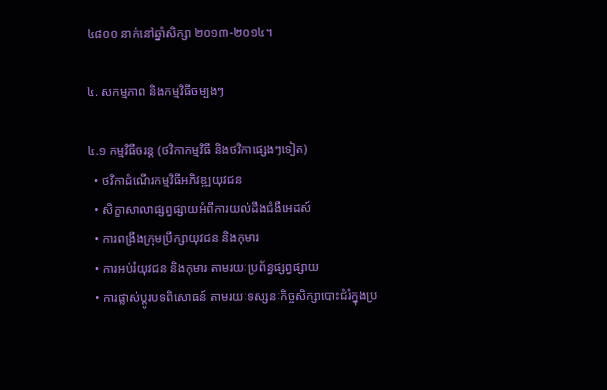៤៨០០ នាក់នៅឆ្នាំសិក្សា ២០១៣-២០១៤។

៤. សកម្មភាព និងកម្មវិធីចម្បងៗ

៤.១ កម្មវិធីចរន្ត (ថវិកាកម្មវិធី និងថវិកាផេ្សងៗទៀត)
  • ថវិកាដំណើរកម្មវិធីអភិវឌ្ឍយុវជន
  • សិក្ខាសាលាផ្សព្វផ្សាយអំពីការយល់ដឹងជំងឺអេដស៍
  • ការពង្រឹងក្រុមប្រឹក្សាយុវជន និងកុមារ
  • ការអប់រំយុវជន និងកុមារ តាមរយៈប្រព័ន្ធផ្សព្វផ្សាយ
  • ការផ្លាស់ប្តូរបទពិសោធន៍ តាមរយៈទស្សនៈកិច្ចសិក្សាបោះជំរំក្នុងប្រ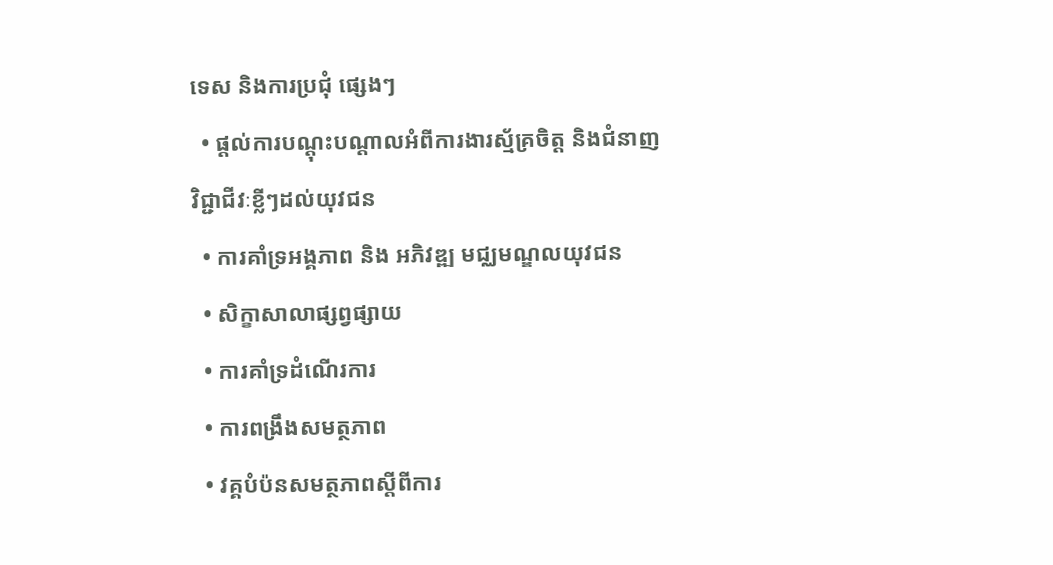ទេស និងការប្រជុំ ផ្សេងៗ
  • ផ្តល់ការបណ្តុះបណ្តាលអំពីការងារស្ម័គ្រចិត្ត និងជំនាញវិជ្ជាជីវៈខ្លីៗដល់យុវជន
  • ការគាំទ្រអង្គភាព និង អភិវឌ្ឍ មជ្ឈមណ្ឌលយុវជន
  • សិក្ខាសាលាផ្សព្វផ្សាយ
  • ការគាំទ្រដំណើរការ
  • ការពង្រឹងសមត្ថភាព
  • វគ្គបំប៉នសមត្ថភាពស្តីពីការ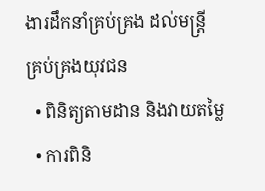ងារដឹកនាំគ្រប់គ្រង ដល់មន្ត្រីគ្រប់គ្រងយុវជន
  • ពិនិត្យតាមដាន និងវាយតម្លៃ
  • ការពិនិ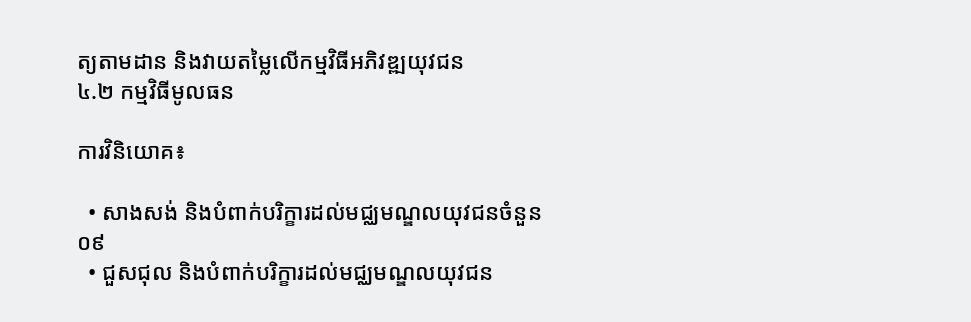ត្យតាមដាន និងវាយតម្លៃលើកម្មវិធីអភិវឌ្ឍយុវជន
៤.២ កម្មវិធីមូលធន

ការវិនិយោគ៖

  • សាងសង់ និងបំពាក់បរិក្ខារដល់មជ្ឈមណ្ឌលយុវជនចំនួន ០៩
  • ជួសជុល និងបំពាក់បរិក្ខារដល់មជ្ឈមណ្ឌលយុវជន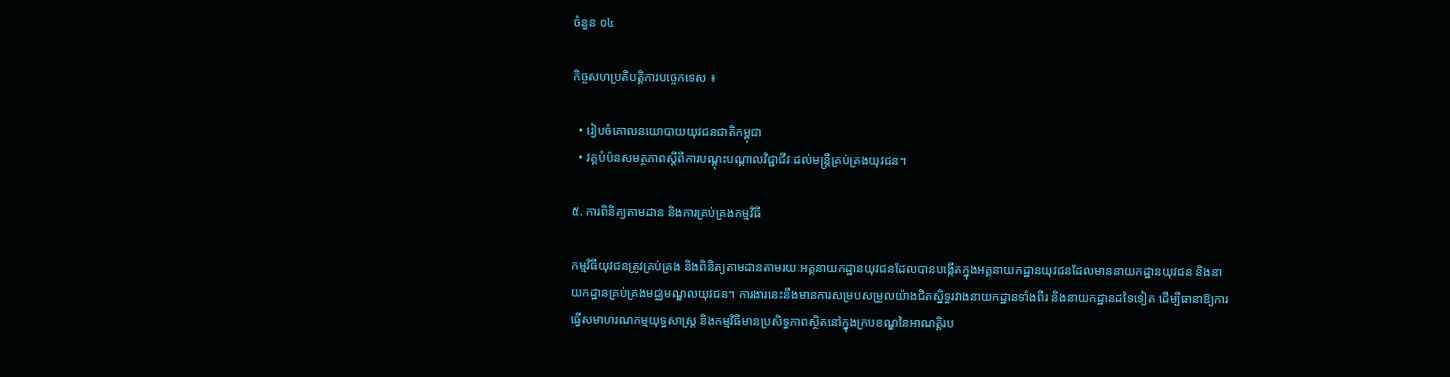ចំនួន ០៤

កិច្ចសហប្រតិបត្តិការបច្ចេកទេស ៖

  • រៀបចំគោលនយោបាយយុវជនជាតិកម្ពុជា
  • វគ្គបំប៉នសមត្ថភាពស្តីពីការបណ្តុះបណ្តាលវិជ្ជាជីវៈដល់មន្ត្រីគ្រប់គ្រងយុវជន។

៥. ការពិនិត្យតាមដាន និងការគ្រប់គ្រងកម្មវិធី

កម្មវិធីយុវជនត្រូវគ្រប់គ្រង និងពិនិត្យតាមដានតាមរយៈអគ្គនាយកដ្ឋានយុវជនដែលបានបង្កើតក្នុងអគ្គនាយកដ្ឋានយុវជនដែលមាននាយកដ្ឋានយុវជន និងនាយកដ្ឋានគ្រប់គ្រងមជ្ឈមណ្ឌលយុវជន។ ការងារនេះនឹងមានការសម្របសម្រួលយ៉ាងជិតស្និទ្ធរវាងនាយកដ្ឋានទាំងពីរ និងនាយកដ្ឋានដទៃទៀត ដើម្បីធានាឱ្យការធ្វើសមាហរណកម្មយុទ្ធសាស្ត្រ និងកម្មវិធីមានប្រសិទ្ធភាពស្ថិតនៅក្នុងក្របខណ្ឌនៃអាណត្តិរប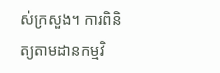ស់ក្រសួង។ ការពិនិត្យតាមដានកម្មវិ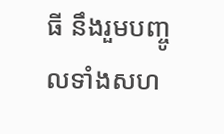ធី នឹងរួមបញ្ចូលទាំងសហ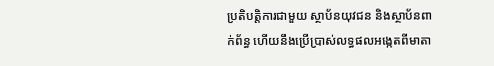ប្រតិបត្តិការជាមួយ ស្ថាប័នយុវជន និងស្ថាប័នពាក់ព័ន្ធ ហើយនឹងប្រើប្រាស់លទ្ធផលអង្កេតពីមាតា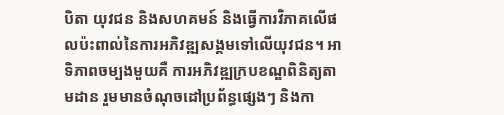បិតា យុវជន និងសហគមន៍ និងធ្វើការវិភាគលើផលប៉ះពាល់នៃការអភិវឌ្ឍសង្គមទៅលើយុវជន។ អាទិភាពចម្បងមួយគឺ ការអភិវឌ្ឍក្របខណ្ឌពិនិត្យតាមដាន រួមមានចំណុចដៅប្រព័ន្ធផ្សេងៗ និងកា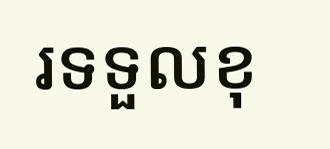រទទួលខុ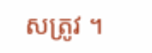សត្រូវ ។